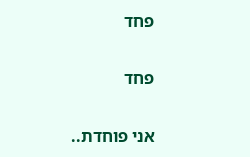פחד

פחד

אני פוחדת..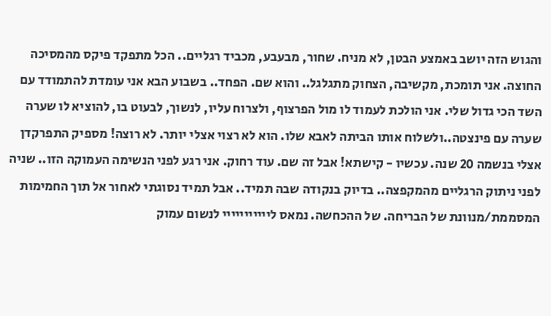והגוש הזה יושב באמצע הבטן, לא מניח. שחור, מבעבע, מכביד רגליים.. הכל מתפקד פיקס מהמסיכה החוצה. אני תומכת, מקשיבה, הצחוק מתגלגל.. והוא שם. הפחד.. בשבוע הבא אני עומדת להתמודד עם השד הכי גדול שלי. אני הולכת לעמוד לו מול הפרצוף, ולצרוח עליו, לנשוך, לבעוט בו, להוציא לו שערה שערה עם פינצטה..ולשלוח אותו הביתה לאבא שלו. הוא לא רצוי אצלי יותר. לא רוצה! מספיק התפרקדן אצלי בנשמה 20 שנה. עכשיו - קישתא! אבל זה שם. עוד רחוק. אני רגע לפני הנשימה העמוקה הזו.. שניה לפני ניתוק הרגליים מהמקפצה.. בדיוק בנקודה שבה תמיד.. אבל תמיד נסוגתי לאחור אל תוך החמימות המסממת/מנוונת של הבריחה. של ההכחשה. נמאס לייייייייייי לנשום עמוק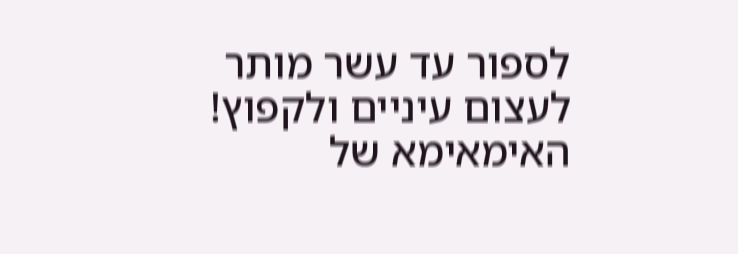לספור עד עשר מותר לעצום עיניים ולקפוץ! האימאימא של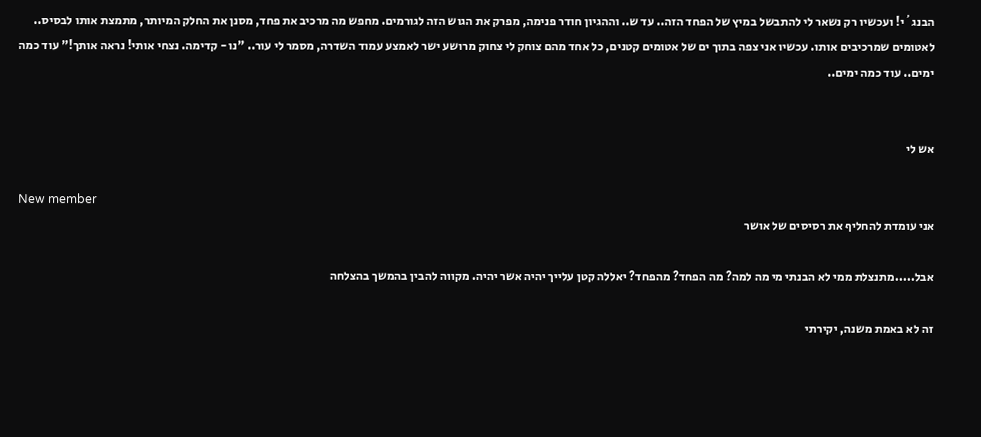הבנג´י! ועכשיו רק נשאר לי להתבשל במיץ של הפחד הזה.. עד ש.. וההגיון חודר פנימה, מפרק את הגוש הזה לגורמים. מחפש מה מרכיב את פחד, מסנן את החלק המיותר, מתמצת אותו לבסיס.. לאטומים שמרכיבים אותו. עכשיו אני צפה בתוך ים של אטומים קטנים, כל אחד מהם צוחק לי צחוק מרושע ישר לאמצע עמוד השדרה, מסמר לי עור.. "נו - קדימה. נצחי אותי! נראה אותך!" עוד כמה ימים.. עוד כמה ימים..


אש לי

New member
אני עומדת להחליף את רסיסים של אושר

אבל.....מתנצלת ממי לא הבנתי מי מה למה? מה הפחד? מהפחד? יאללה קטן עלייך יהיה אשר יהיה. מקווה להבין בהמשך בהצלחה

זה לא באמת משנה, יקירתי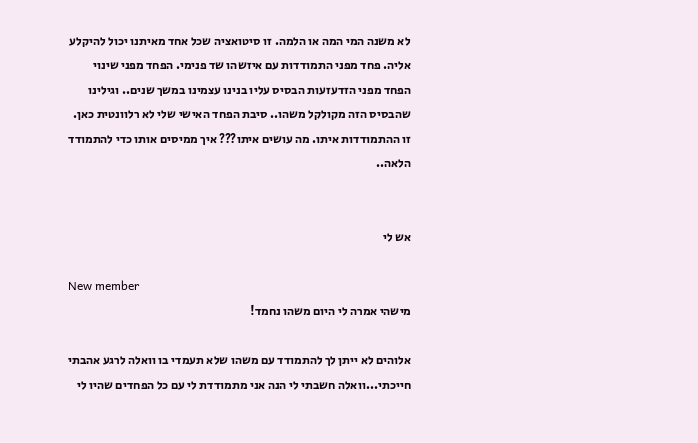לא משנה המי המה או הלמה. זו סיטואציה שכל אחד מאיתנו יכול להיקלע אליה. פחד מפני התמודדות עם איזשהו שד פנימי. הפחד מפני שינוי הפחד מפני הזדעזעות הבסיס עליו בנינו עצמינו במשך שנים.. וגילינו שהבסיס הזה מקולקל משהו.. סיבת הפחד האישי שלי לא רלוונטית כאן. זו ההתמודדות איתו. מה עושים איתו??? איך ממיסים אותו כדי להתמודד הלאה..


אש לי

New member
מישהי אמרה לי היום משהו נחמד!

אלוהים לא ייתן לך להתמודד עם משהו שלא תעמדי בו וואלה לרגע אהבתי חייכתי...וואלה חשבתי לי הנה אני מתמודדת לי עם כל הפחדים שהיו לי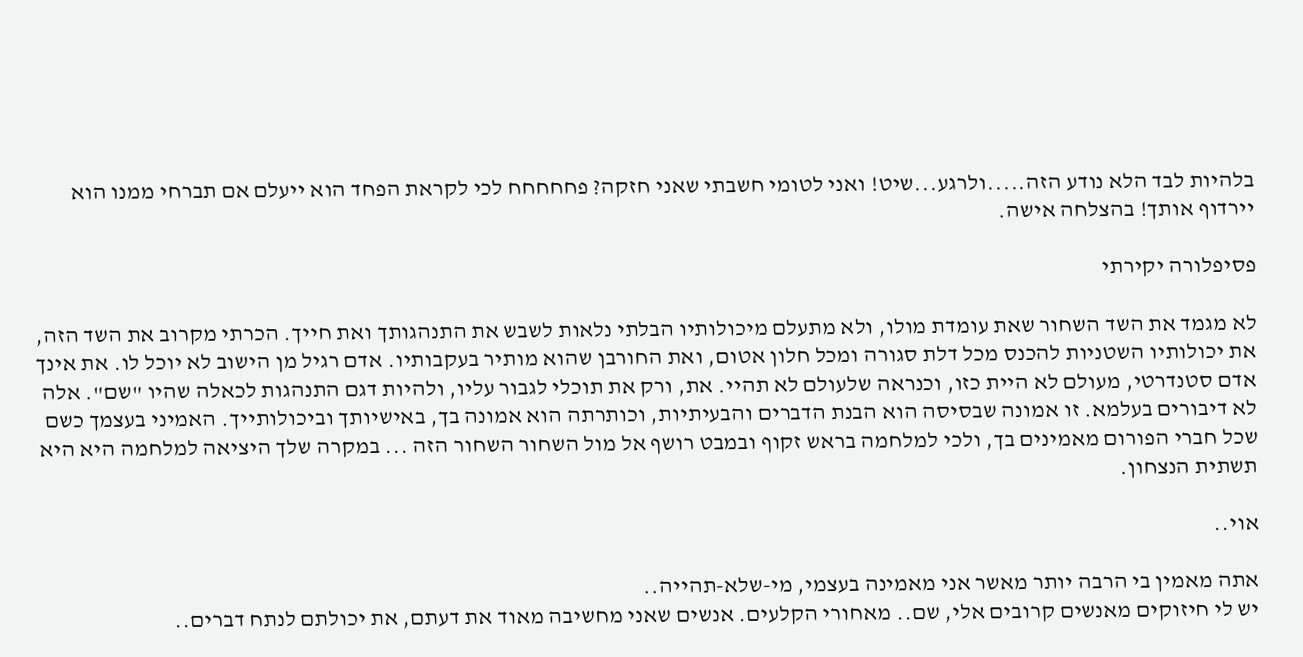בלהיות לבד הלא נודע הזה.....ולרגע...שיט! ואני לטומי חשבתי שאני חזקה? פחחחחח לכי לקראת הפחד הוא ייעלם אם תברחי ממנו הוא יירדוף אותך! בהצלחה אישה.

פסיפלורה יקירתי

לא מגמד את השד השחור שאת עומדת מולו, ולא מתעלם מיכולותיו הבלתי נלאות לשבש את התנהגותך ואת חייך. הכרתי מקרוב את השד הזה, את יכולותיו השטניות להכנס מכל דלת סגורה ומכל חלון אטום, ואת החורבן שהוא מותיר בעקבותיו. אדם רגיל מן הישוב לא יוכל לו. את אינך אדם סטנדרטי, מעולם לא היית כזו, וכנראה שלעולם לא תהיי. את, ורק את תוכלי לגבור עליו, ולהיות דגם התנהגות לכאלה שהיו "שם". אלה לא דיבורים בעלמא. זו אמונה שבסיסה הוא הבנת הדברים והבעיתיות, וכותרתה הוא אמונה בך, באישיותך וביכולותייך. האמיני בעצמך כשם שכל חברי הפורום מאמינים בך, ולכי למלחמה בראש זקוף ובמבט רושף אל מול השחור השחור הזה ... במקרה שלך היציאה למלחמה היא היא תשתית הנצחון.

אוי..

אתה מאמין בי הרבה יותר מאשר אני מאמינה בעצמי, מי-שלא-תהייה..
יש לי חיזוקים מאנשים קרובים אלי, שם.. מאחורי הקלעים. אנשים שאני מחשיבה מאוד את דעתם, את יכולתם לנתח דברים..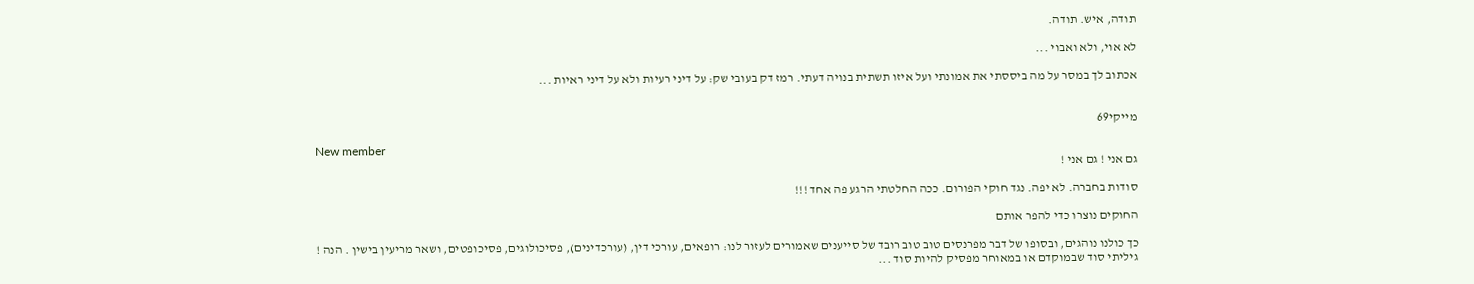תודה, איש. תודה.

לא אוי, ולא ואבוי ...

אכתוב לך במסר על מה ביססתי את אמונתי ועל איזו תשתית בנויה דעתי. רמז דק בעובי שק: על דיני רעיות ולא על דיני ראיות ...


מייקי69

New member
גם אני ! גם אני !

סודות בחברה. לא יפה. נגד חוקי הפורום. ככה החלטתי הרגע פה אחד !!!

החוקים נוצרו כדי להפר אותם

כך כולנו נוהגים, ובסופו של דבר מפרנסים טוב טוב רובד של סייענים שאמורים לעזור לנו: רופאים, עורכי דין, (עורכדינים), פסיכולוגים, פסיכופטים, ושאר מריעין בישין . הנה ! גיליתי סוד שבמוקדם או במאוחר מפסיק להיות סוד ...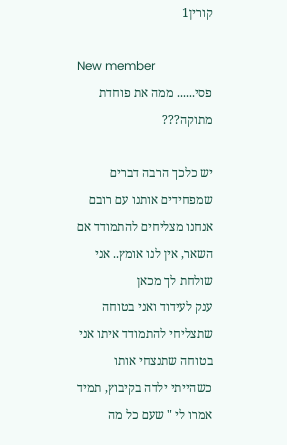קורין1

New member
פסי...... ממה את פוחדת מתוקה???

יש כלכך הרבה דברים שמפחידים אותנו עם רובם אנחנו מצליחים להתמודד אם השאר, אין לנו אומץ.. אני שולחת לך מכאן
ענק לעידוד ואני בטוחה שתצליחי להתמודד איתו אני בטוחה שתנצחי אותו כשהייתי ילדה בקיבוץ, תמיד אמרו לי " שעם כל מה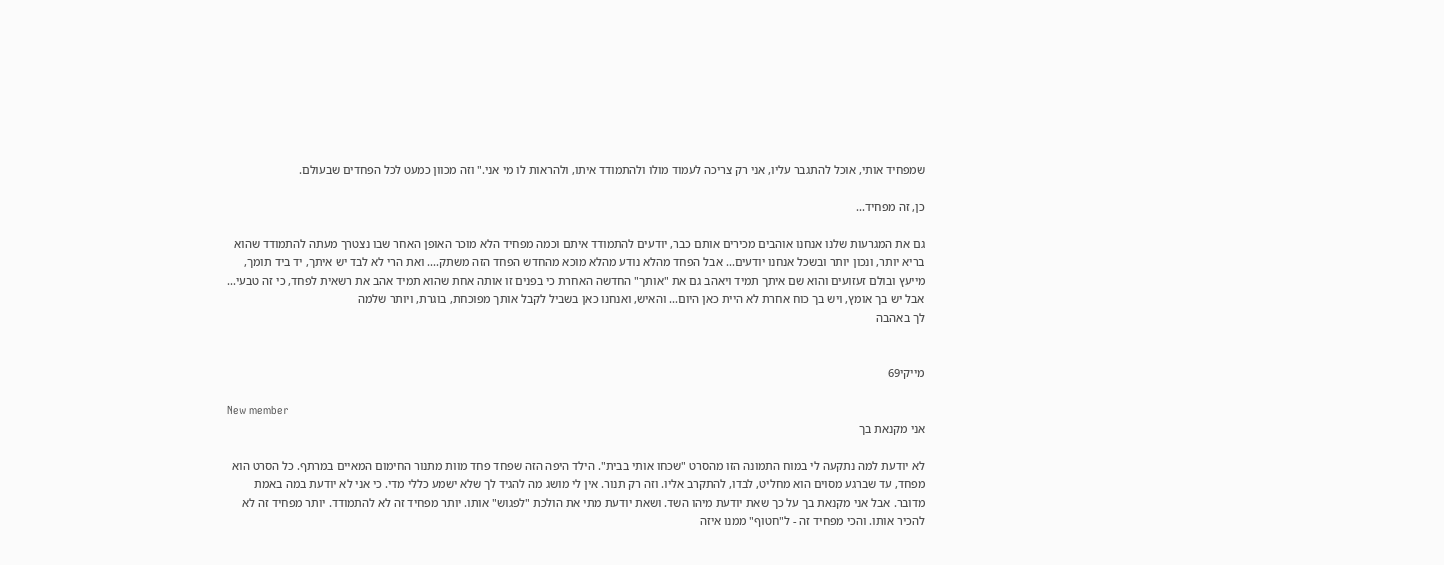שמפחיד אותי, אוכל להתגבר עליו, אני רק צריכה לעמוד מולו ולהתמודד איתו, ולהראות לו מי אני." וזה מכוון כמעט לכל הפחדים שבעולם.

כן, זה מפחיד...

גם את המגרעות שלנו אנחנו אוהבים מכירים אותם כבר, יודעים להתמודד איתם וכמה מפחיד הלא מוכר האופן האחר שבו נצטרך מעתה להתמודד שהוא בריא יותר, ונכון יותר ובשכל אנחנו יודעים... אבל הפחד מהלא נודע מהלא מוכא מהחדש הפחד הזה משתק.... ואת הרי לא לבד יש איתך, יד ביד תומך, מייעץ ובולם זעזועים והוא שם איתך תמיד ויאהב גם את "אותך" החדשה האחרת כי בפנים זו אותה אחת שהוא תמיד אהב את רשאית לפחד, כי זה טבעי... אבל יש בך אומץ, ויש בך כוח אחרת לא היית כאן היום... והאיש, ואנחנו כאן בשביל לקבל אותך מפוכחת, בוגרת, ויותר שלמה
לך באהבה


מייקי69

New member
אני מקנאת בך

לא יודעת למה נתקעה לי במוח התמונה הזו מהסרט "שכחו אותי בבית". הילד היפה הזה שפחד פחד מוות מתנור החימום המאיים במרתף. כל הסרט הוא מפחד, עד שברגע מסוים הוא מחליט, לבדו, להתקרב אליו. וזה רק תנור. אין לי מושג מה להגיד לך שלא ישמע כללי מדי. כי אני לא יודעת במה באמת מדובר. אבל אני מקנאת בך על כך שאת יודעת מיהו השד. ושאת יודעת מתי את הולכת "לפגוש" אותו. יותר מפחיד זה לא להתמודד. יותר מפחיד זה לא להכיר אותו. והכי מפחיד זה - ל"חטוף" ממנו איזה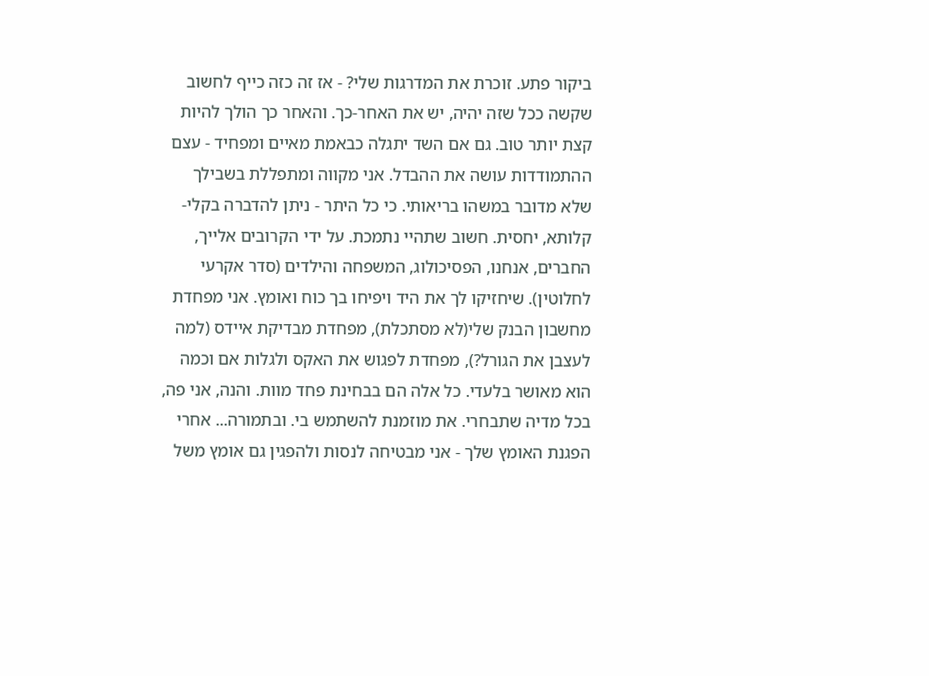ביקור פתע. זוכרת את המדרגות שלי? - אז זה כזה כייף לחשוב שקשה ככל שזה יהיה, יש את האחר-כך. והאחר כך הולך להיות קצת יותר טוב. גם אם השד יתגלה כבאמת מאיים ומפחיד - עצם ההתמודדות עושה את ההבדל. אני מקווה ומתפללת בשבילך שלא מדובר במשהו בריאותי. כי כל היתר - ניתן להדברה בקלי-קלותא, יחסית. חשוב שתהיי נתמכת. על ידי הקרובים אלייך, החברים, אנחנו, הפסיכולוג, המשפחה והילדים (סדר אקרעי לחלוטין). שיחזיקו לך את היד ויפיחו בך כוח ואומץ. אני מפחדת מחשבון הבנק שלי(לא מסתכלת), מפחדת מבדיקת איידס (למה לעצבן את הגורל?), מפחדת לפגוש את האקס ולגלות אם וכמה הוא מאושר בלעדי. כל אלה הם בבחינת פחד מוות. והנה, אני פה, בכל מדיה שתבחרי. את מוזמנת להשתמש בי. ובתמורה... אחרי הפגנת האומץ שלך - אני מבטיחה לנסות ולהפגין גם אומץ משל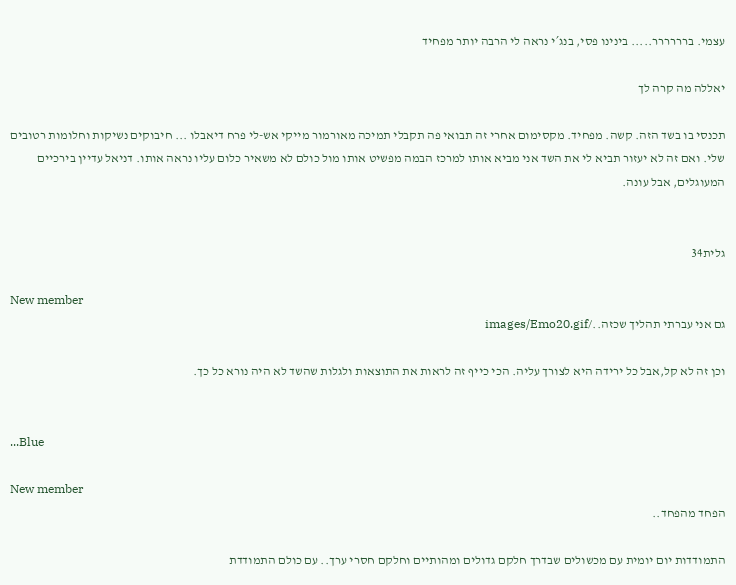עצמי. ברררררר..... בינינו פסי, בנג´י נראה לי הרבה יותר מפחיד

יאללה מה קרה לך

תכנסי בו בשד הזה. קשה. מפחיד. מקסימום אחרי זה תבואי פה תקבלי תמיכה מאורמור מייקי אש-לי פרח דיאבלו ... חיבוקים נשיקות וחלומות רטובים שלי. ואם זה לא יעזור תביא לי את השד אני מביא אותו למרכז הבמה מפשיט אותו מול כולם לא משאיר כלום עליו נראה אותו. דניאל עדיין בירכיים המעוגלים, אבל עונה.


גלית34

New member
גם אני עברתי תהליך שכזה../images/Emo20.gif

וכן זה לא קל,אבל כל ירידה היא לצורך עליה. הכי כייף זה לראות את התוצאות ולגלות שהשד לא היה נורא כל כך.


...Blue

New member
הפחד מהפחד..

התמודדות יום יומית עם מכשולים שבדרך חלקם גדולים ומהותיים וחלקם חסרי ערך.. עם כולם התמודדת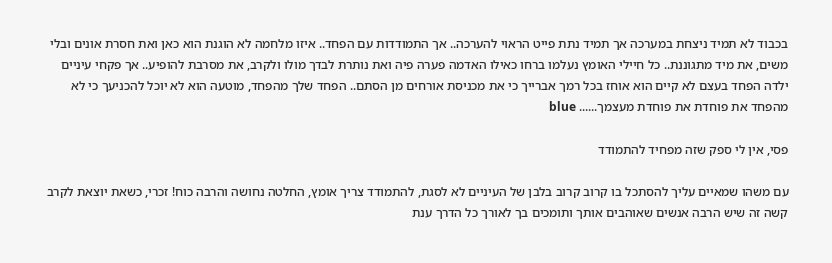בכבוד לא תמיד ניצחת במערכה אך תמיד נתת פייט הראוי להערכה.. אך התמודדות עם הפחד.. איזו מלחמה לא הוגנת הוא כאן ואת חסרת אונים ובלי משים, את מיד מתגוננת.. כל חיילי האומץ נעלמו ברחו כאילו האדמה פערה פיה ואת נותרת לבדך מולו ולקרב, את מסרבת להופיע.. אך פקחי עיניים ילדה הפחד בעצם לא קיים הוא אוחז בכל רמך אברייך כי את מכניסת אורחים מן הסתם.. הפחד שלך מהפחד, מוטעה הוא לא יוכל להכניעך כי לא מהפחד את פוחדת את פוחדת מעצמך...... blue

פסי, אין לי ספק שזה מפחיד להתמודד

עם משהו שמאיים עליך להסתכל בו קרוב קרוב בלבן של העיניים לא לסגת, להתמודד צריך אומץ, החלטה נחושה והרבה כוח! זכרי, כשאת יוצאת לקרב קשה זה שיש הרבה אנשים שאוהבים אותך ותומכים בך לאורך כל הדרך ענת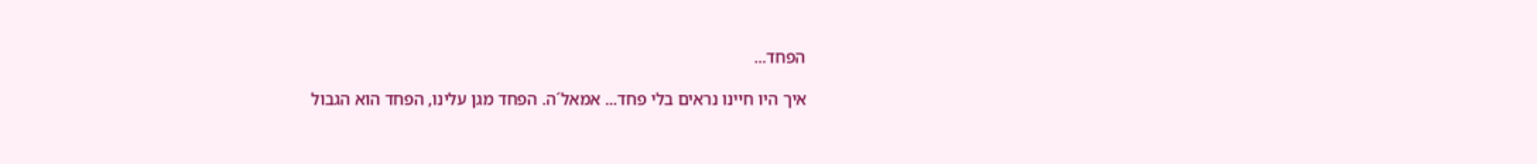הפחד...

איך היו חיינו נראים בלי פחד... אמאל´ה. הפחד מגן עלינו, הפחד הוא הגבול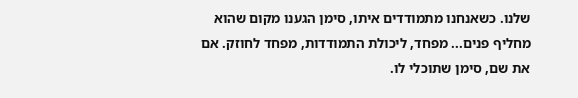שלנו. כשאנחנו מתמודדים איתו, סימן הגענו מקום שהוא מחליף פנים... מפחד, ליכולת התמודדות, מפחד לחוזק. אם את שם, סימן שתוכלי לו.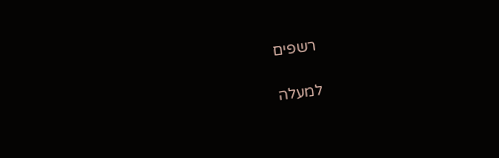רשפים

למעלה